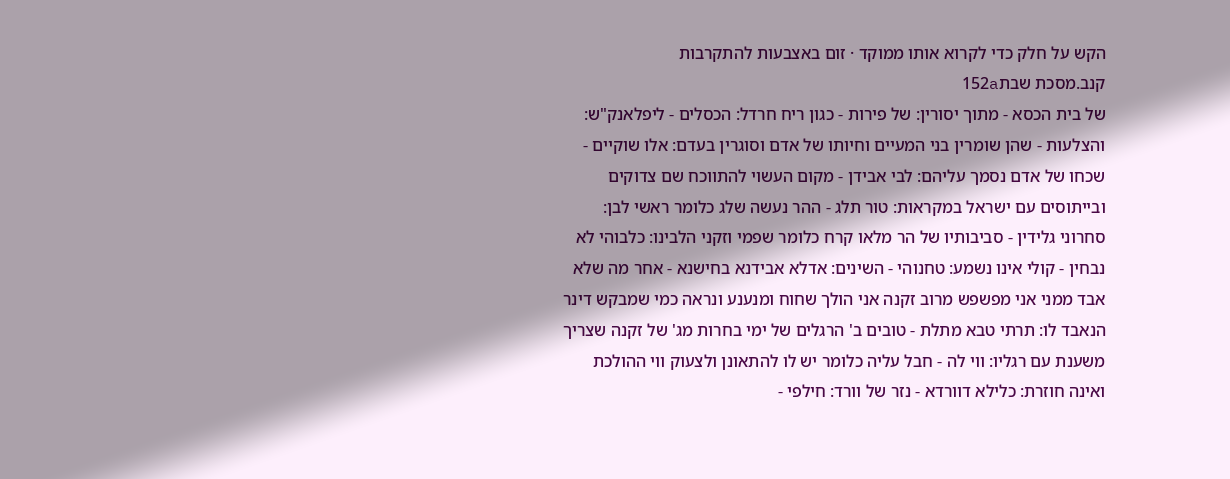הקש על חלק כדי לקרוא אותו ממוקד · זום באצבעות להתקרבות
קנב.מסכת שבת152a
של בית הכסא - מתוך יסורין: של פירות - כגון ריח חרדל: הכסלים - ליפלאנק"ש: והצלעות - שהן שומרין בני המעיים וחיותו של אדם וסוגרין בעדם: אלו שוקיים - שכחו של אדם נסמך עליהם: לבי אבידן - מקום העשוי להתווכח שם צדוקים ובייתוסים עם ישראל במקראות: טור תלג - ההר נעשה שלג כלומר ראשי לבן: סחרוני גלידין - סביבותיו של הר מלאו קרח כלומר שפמי וזקני הלבינו: כלבוהי לא נבחין - קולי אינו נשמע: טחנוהי - השינים: אדלא אבידנא בחישנא - אחר מה שלא אבד ממני אני מפשפש מרוב זקנה אני הולך שחוח ומנענע ונראה כמי שמבקש דינר הנאבד לו: תרתי טבא מתלת - טובים ב' הרגלים של ימי בחרות מג' של זקנה שצריך משענת עם רגליו: ווי לה - חבל עליה כלומר יש לו להתאונן ולצעוק ווי ההולכת ואינה חוזרת: כלילא דוורדא - נזר של וורד: חילפי -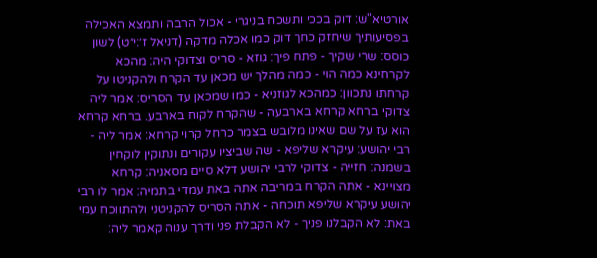אורטיא"ש: דוק בככי ותשכח בניגרי - אכול הרבה ותמצא האכילה בפסיעותיך שיחזק כחך דוק כמו אכלה מדקה (דניאל ז׳:י״ט) לשון כוסס: שרי שקיך - פתח פיך: גוזא - סריס וצדוקי היה: מהכא לקרחינא כמה הוי - כמה מהלך יש מכאן עד הקרח ולהקניטו על קרחתו נתכוון: כמהכא לגוזניא - כמו שמכאן עד הסריס: אמר ליה צדוקי ברחא קרחא בארבעה - שהקרח לקוח בארבע. ברחא קרחא הוא עז על שם שאינו מלובש בצמר כרחל קרוי קרחא: אמר ליה - רבי יהושע: עיקרא שליפא - שה שביציו עקורים ונתוקין לוקחין בשמנה: חזייה - צדוקי לרבי יהושע דלא סיים מסאניה: קרחא מצויינא - אתה הקרח במריבה אתה באת עמדי בתמיה: אמר לו רבי יהושע עיקרא שליפא תוכחה - אתה הסריס להקניטני ולהתווכח עמי באת: לא הקבלנו פניך - לא הקבלת פני ודרך ענוה קאמר ליה: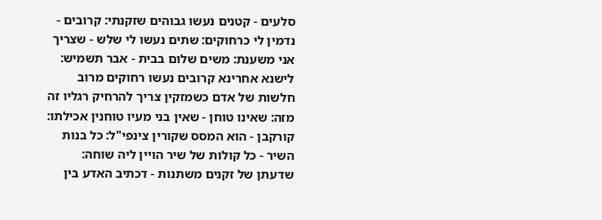סלעים - קטנים נעשו גבוהים שזקנתי: קרובים - נדמין לי כרחוקים: שתים נעשו לי שלש - שצריך אני משענת: משים שלום בבית - אבר תשמיש: לישנא אחרינא קרובים נעשו רחוקים מרוב חלשות של אדם כשמזקין צריך להרחיק רגליו זה מזה: שאינו טוחן - שאין בני מעיו טוחנין אכילתו: קורקבן - הוא המסס שקורין צינפי"ל: כל בנות השיר - כל קולות של שיר הויין ליה שוחה: שדעתן של זקנים משתנות - דכתיב האדע בין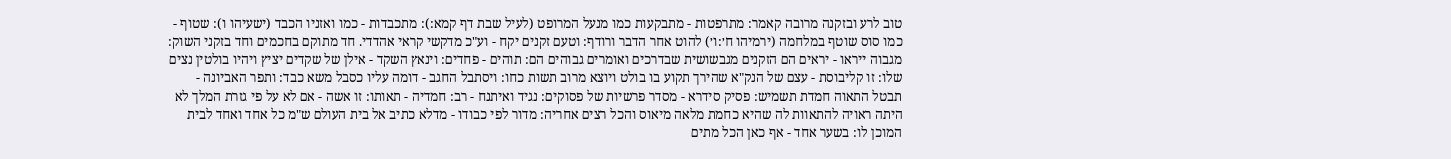טוב לרע ובזקנה מרובה קאמר: מתרפטות - מתבקעות כמו מנעל המרופט (לעיל שבת דף קמא:): מתכבדות - כמו ואזניו הכבד (ישעיהו ו): שטוף - כמו סוס שוטף במלחמה (ירמיהו ח׳:ו׳) להוט אחר הדבר ורודף: וטעם זקנים יקח - וע"כ מדקשי קראי אהדדי. חד מתוקם בחכמים וחד בזקני השוק: מגבוה ייראו - יראים הם הזקנים מגבשושית שבדרכים ואומרים גבוהים הם: תוהים - פחדים: וינאץ השקד - אילן של שקדים יציץ ויהיו בולטין נצים שלו: זו קליבוסת - עצם של הנק"א שהירך תקוע בו בולט ויוצא מרוב תשות כחו: ויסתבל החגב - דומה עליו כסבל משא כבד: ותפר האביונה - תבטל התאוה חמדת תשמיש: פסיק סידרא - מסדר פרשיות של פסוקים: נגיד ואיתנח - רב: חמדיה - תאותו: זו אשה - אם לא על פי גזרת המלך לא היתה ראויה להתאוות לה שהיא כחמת מלאה מיאוס והכל רצים אחריה: מדור לפי כבודו - מדלא כתיב אל בית העולם ש"מ כל אחד ואחד לבית המוכן לו: בשער אחד - אף כאן הכל מתים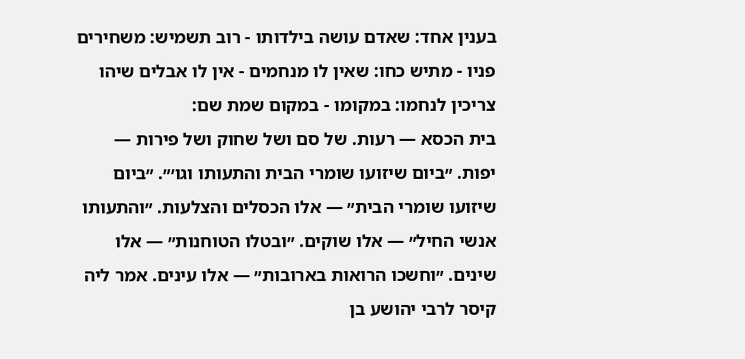בענין אחד: שאדם עושה בילדותו - רוב תשמיש: משחירים פניו - מתיש כחו: שאין לו מנחמים - אין לו אבלים שיהו צריכין לנחמו: במקומו - במקום שמת שם:
בית הכסא — רעות. של סם ושל שחוק ושל פירות — יפות. ״ביום שיזועו שומרי הבית והתעותו וגו׳״. ״ביום שיזועו שומרי הבית״ — אלו הכסלים והצלעות. ״והתעותו אנשי החיל״ — אלו שוקים. ״ובטלו הטוחנות״ — אלו שינים. ״וחשכו הרואות בארובות״ — אלו עינים. אמר ליה קיסר לרבי יהושע בן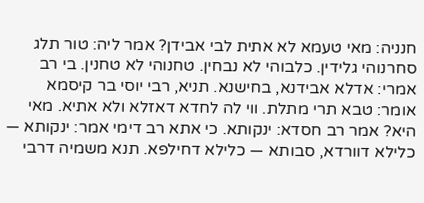חנניה: מאי טעמא לא אתית לבי אבידן? אמר ליה: טור תלג סחרנוהי גלידין. כלבוהי לא נבחין. טחנוהי לא טחנין. בי רב אמרי: אדלא אבידנא, בחישנא. תניא, רבי יוסי בר קיסמא אומר: טבא תרי מתלת. ווי לה לחדא דאזלא ולא אתיא. מאי היא? אמר רב חסדא: ינקותא. כי אתא רב דימי אמר: ינקותא — כלילא דוורדא, סבותא — כלילא דחילפא. תנא משמיה דרבי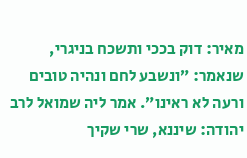מאיר: דוק בככי ותשכח בניגרי, שנאמר: ״ונשבע לחם ונהיה טובים ורעה לא ראינו״. אמר ליה שמואל לרב יהודה: שיננא, שרי שקיך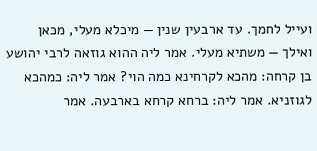ועייל לחמך. עד ארבעין שנין — מיכלא מעלי, מכאן ואילך — משתיא מעלי. אמר ליה ההוא גוזאה לרבי יהושע בן קרחה: מהכא לקרחינא כמה הוי? אמר ליה: כמהכא לגוזניא. אמר ליה: ברחא קרחא בארבעה. אמר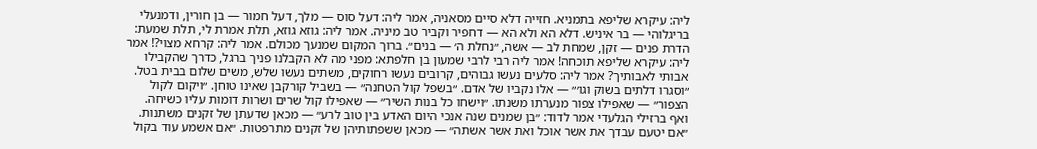ליה: עיקרא שליפא בתמניא. חזייה דלא סיים מסאניה, אמר ליה: דעל סוס — מלך, דעל חמור — בן חורין, ודמנעלי בריגלוהי — בר איניש. דלא הא ולא הא — דחפיר וקביר טב מיניה. אמר ליה: גוזא גוזא, תלת אמרת לי, תלת שמעת: הדרת פנים — זקן, שמחת לב — אשה, ״נחלת ה׳ — בנים״. ברוך המקום שמנעך מכולם. אמר ליה: קרחא מצוי?! אמר ליה: עיקרא שליפא תוכחה! אמר ליה רבי לרבי שמעון בן חלפתא: מפני מה לא הקבלנו פניך ברגל, כדרך שהקבילו אבותי לאבותיך? אמר ליה: סלעים נעשו גבוהים, קרובים נעשו רחוקים, משתים נעשו שלש, משים שלום בבית בטל. ״וסגרו דלתים בשוק וגו׳״ — אלו נקביו של אדם. ״בשפל קול הטחנה״ — בשביל קורקבן שאינו טוחן. ״ויקום לקול הצפור״ — שאפילו צפור מנערתו משנתו. ״וישחו כל בנות השיר״ — שאפילו קול שרים ושרות דומות עליו כשיחה. ואף ברזילי הגלעדי אמר לדוד: ״בן שמנים שנה אנכי היום האדע בין טוב לרע״ — מכאן שדעתן של זקנים משתנות. ״אם יטעם עבדך את אשר אוכל ואת אשר אשתה״ — מכאן ששפתותיהן של זקנים מתרפטות. ״אם אשמע עוד בקול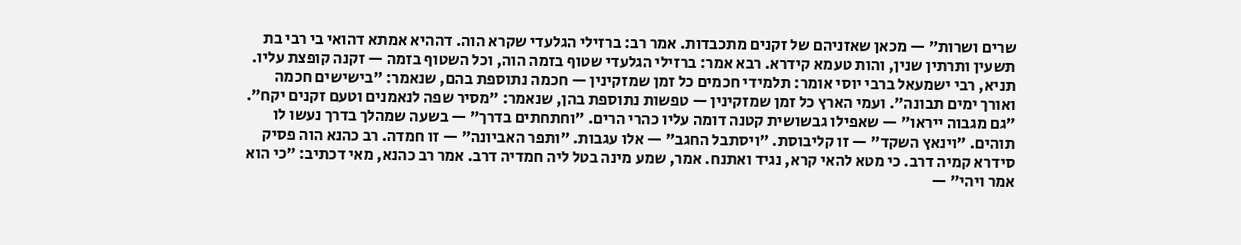שרים ושרות״ — מכאן שאזניהם של זקנים מתכבדות. אמר רב: ברזילי הגלעדי שקרא הוה. דההיא אמתא דהואי בי רבי בת תשעין ותרתין שנין, והות טעמא קידרא. רבא אמר: ברזילי הגלעדי שטוף בזמה הוה, וכל השטוף בזמה — זקנה קופצת עליו. תניא, רבי ישמעאל ברבי יוסי אומר: תלמידי חכמים כל זמן שמזקינין — חכמה נתוספת בהם, שנאמר: ״בישישים חכמה ואורך ימים תבונה״. ועמי הארץ כל זמן שמזקינין — טפשות נתוספת בהן, שנאמר: ״מסיר שפה לנאמנים וטעם זקנים יקח״. ״גם מגבוה ייראו״ — שאפילו גבשושית קטנה דומה עליו כהרי הרים. ״וחתחתים בדרך״ — בשעה שמהלך בדרך נעשו לו תוהים. ״וינאץ השקד״ — זו קליבוסת. ״ויסתבל החגב״ — אלו עגבות. ״ותפר האביונה״ — זו חמדה. רב כהנא הוה פסיק סידרא קמיה דרב. כי מטא להאי קרא, נגיד ואתנח. אמר, שמע מינה בטל ליה חמדיה דרב. אמר רב כהנא, מאי דכתיב: ״כי הוא אמר ויהי״ —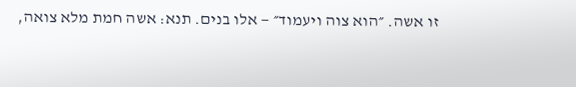זו אשה. ״הוא צוה ויעמוד״ — אלו בנים. תנא: אשה חמת מלא צואה,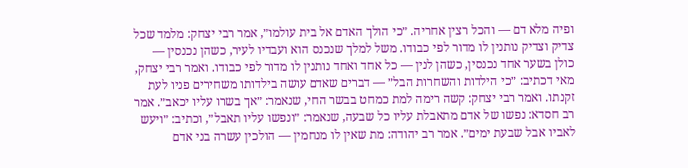ופיה מלא דם — והכל רצין אחריה. ״כי הולך האדם אל בית עולמו״, אמר רבי יצחק: מלמד שכל צדיק וצדיק נותנין לו מדור לפי כבודו. משל למלך שנכנס הוא ועבדיו לעיר, כשהן נכנסין — כולן בשער אחד נכנסין, כשהן לנין — כל אחד ואחד נותנין לו מדור לפי כבודו. ואמר רבי יצחק, מאי דכתיב: ״כי הילדות והשחרות הבל״ — דברים שאדם עושה בילדותו משחירים פניו לעת זקנתו. ואמר רבי יצחק: קשה רימה למת כמחט בבשר החי, שנאמר: ״אך בשרו עליו יכאב״. אמר רב חסדא: נפשו של אדם מתאבלת עליו כל שבעה, שנאמר: ״ונפשו עליו תאבל״, וכתיב: ״ויעש לאביו אבל שבעת ימים״. אמר רב יהודה: מת שאין לו מנחמין — הולכין עשרה בני אדם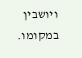ויושבין במקומו.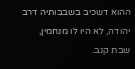ההוא דשכיב בשבבותיה דרב יהודה, לא היו לו מנחמין,
שבת קנב.